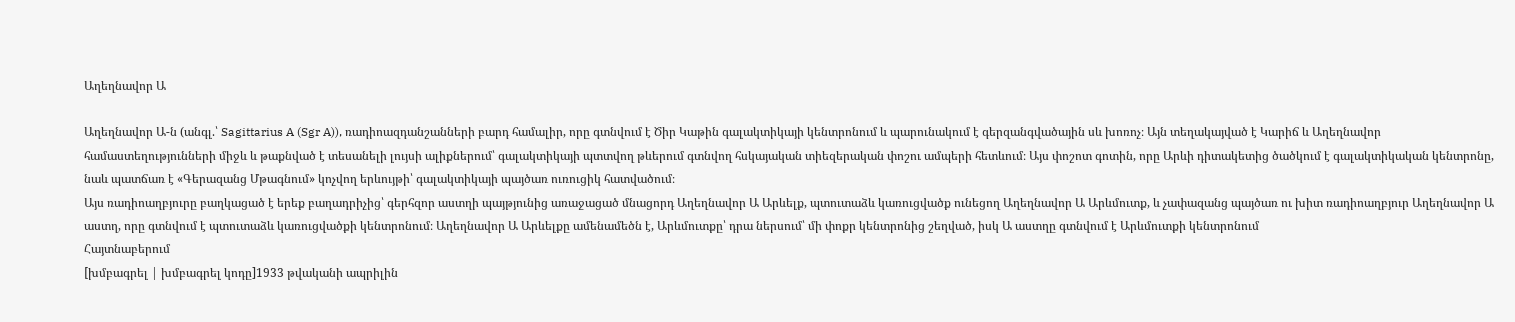Աղեղնավոր Ա

Աղեղնավոր Ա-ն (անգլ.՝ Sagittarius A (Sgr A)), ռադիոազդանշանների բարդ համալիր, որը գտնվում է Ծիր Կաթին գալակտիկայի կենտրոնում և պարունակում է գերզանգվածային սև խոռոչ։ Այն տեղակայված է Կարիճ և Աղեղնավոր համաստեղությունների միջև և թաքնված է տեսանելի լույսի ալիքներում՝ գալակտիկայի պտտվող թևերում գտնվող հսկայական տիեզերական փոշու ամպերի հետևում։ Այս փոշոտ գոտին, որը Արևի դիտակետից ծածկում է գալակտիկական կենտրոնը, նաև պատճառ է «Գերազանց Մթագնում» կոչվող երևույթի՝ գալակտիկայի պայծառ ուռուցիկ հատվածում։
Այս ռադիոաղբյուրը բաղկացած է երեք բաղադրիչից՝ գերհզոր աստղի պայթյունից առաջացած մնացորդ Աղեղնավոր Ա Արևելք, պտուտաձև կառուցվածք ունեցող Աղեղնավոր Ա Արևմուտք, և չափազանց պայծառ ու խիտ ռադիոաղբյուր Աղեղնավոր Ա աստղ, որը գտնվում է պտուտաձև կառուցվածքի կենտրոնում։ Աղեղնավոր Ա Արևելքը ամենամեծն է, Արևմուտքը՝ դրա ներսում՝ մի փոքր կենտրոնից շեղված, իսկ Ա աստղը գտնվում է Արևմուտքի կենտրոնում
Հայտնաբերում
[խմբագրել | խմբագրել կոդը]1933 թվականի ապրիլին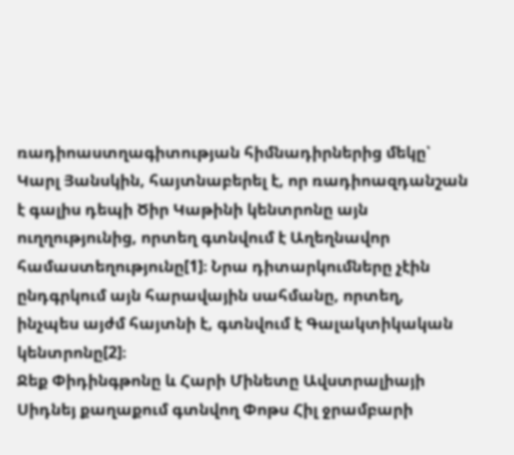ռադիոաստղագիտության հիմնադիրներից մեկը՝ Կարլ Յանսկին, հայտնաբերել է, որ ռադիոազդանշան է գալիս դեպի Ծիր Կաթինի կենտրոնը այն ուղղությունից, որտեղ գտնվում է Աղեղնավոր համաստեղությունը[1]։ Նրա դիտարկումները չէին ընդգրկում այն հարավային սահմանը, որտեղ, ինչպես այժմ հայտնի է, գտնվում է Գալակտիկական կենտրոնը[2]։
Ջեք Փիդինգթոնը և Հարի Մինետը Ավստրալիայի Սիդնեյ քաղաքում գտնվող Փոթս Հիլ ջրամբարի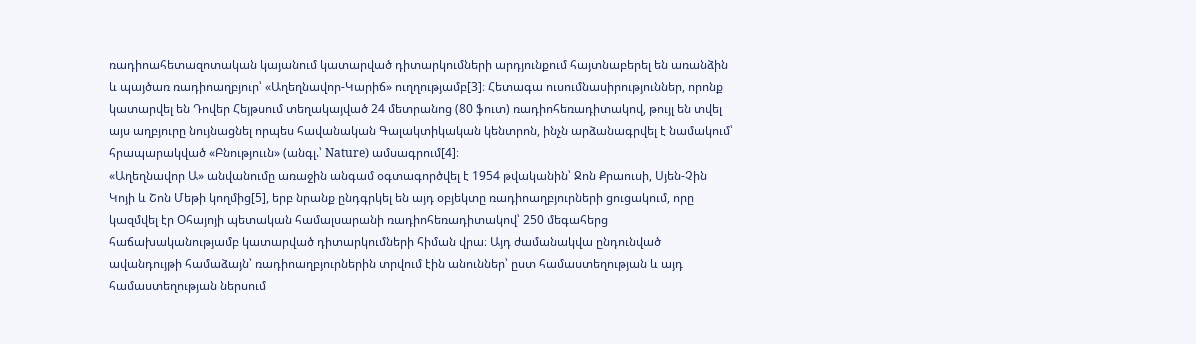ռադիոահետազոտական կայանում կատարված դիտարկումների արդյունքում հայտնաբերել են առանձին և պայծառ ռադիոաղբյուր՝ «Աղեղնավոր-Կարիճ» ուղղությամբ[3]։ Հետագա ուսումնասիրություններ, որոնք կատարվել են Դովեր Հեյթսում տեղակայված 24 մետրանոց (80 ֆուտ) ռադիոհեռադիտակով, թույլ են տվել այս աղբյուրը նույնացնել որպես հավանական Գալակտիկական կենտրոն, ինչն արձանագրվել է նամակում՝ հրապարակված «Բնություւն» (անգլ.՝ Nature) ամսագրում[4]։
«Աղեղնավոր Ա» անվանումը առաջին անգամ օգտագործվել է 1954 թվականին՝ Ջոն Քրաուսի, Սյեն-Չին Կոյի և Շոն Մեթի կողմից[5], երբ նրանք ընդգրկել են այդ օբյեկտը ռադիոաղբյուրների ցուցակում, որը կազմվել էր Օհայոյի պետական համալսարանի ռադիոհեռադիտակով՝ 250 մեգահերց հաճախականությամբ կատարված դիտարկումների հիման վրա։ Այդ ժամանակվա ընդունված ավանդույթի համաձայն՝ ռադիոաղբյուրներին տրվում էին անուններ՝ ըստ համաստեղության և այդ համաստեղության ներսում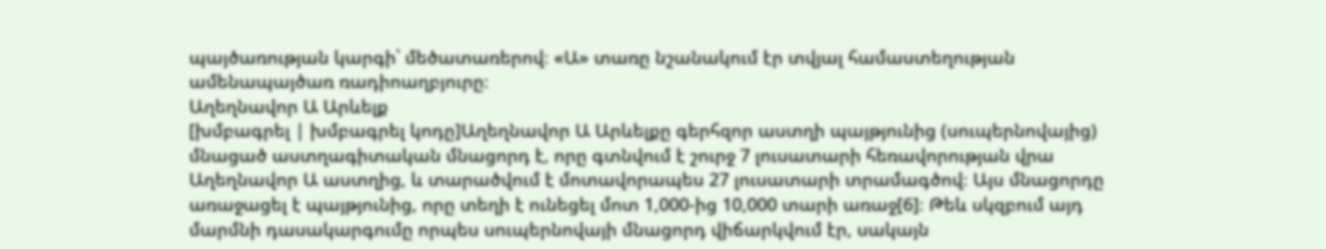պայծառության կարգի՝ մեծատառերով։ «Ա» տառը նշանակում էր տվյալ համաստեղության ամենապայծառ ռադիոաղբյուրը։
Աղեղնավոր Ա Արևելք
[խմբագրել | խմբագրել կոդը]Աղեղնավոր Ա Արևելքը գերհզոր աստղի պայթյունից (սուպերնովայից) մնացած աստղագիտական մնացորդ է, որը գտնվում է շուրջ 7 լուսատարի հեռավորության վրա Աղեղնավոր Ա աստղից, և տարածվում է մոտավորապես 27 լուսատարի տրամագծով։ Այս մնացորդը առաջացել է պայթյունից, որը տեղի է ունեցել մոտ 1,000-ից 10,000 տարի առաջ[6]։ Թեև սկզբում այդ մարմնի դասակարգումը որպես սուպերնովայի մնացորդ վիճարկվում էր, սակայն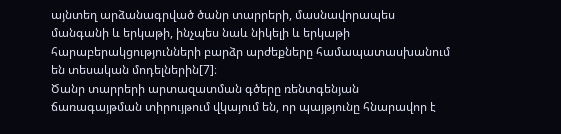այնտեղ արձանագրված ծանր տարրերի, մասնավորապես մանգանի և երկաթի, ինչպես նաև նիկելի և երկաթի հարաբերակցությունների բարձր արժեքները համապատասխանում են տեսական մոդելներին[7]։
Ծանր տարրերի արտազատման գծերը ռենտգենյան ճառագայթման տիրույթում վկայում են, որ պայթյունը հնարավոր է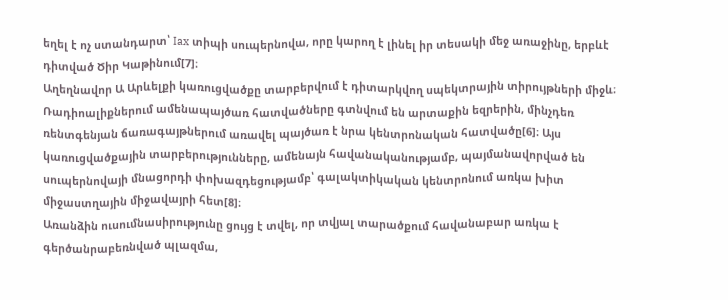եղել է ոչ ստանդարտ՝ Iax տիպի սուպերնովա, որը կարող է լինել իր տեսակի մեջ առաջինը, երբևէ դիտված Ծիր Կաթինում[7]։
Աղեղնավոր Ա Արևելքի կառուցվածքը տարբերվում է դիտարկվող սպեկտրային տիրույթների միջև։ Ռադիոալիքներում ամենապայծառ հատվածները գտնվում են արտաքին եզրերին, մինչդեռ ռենտգենյան ճառագայթներում առավել պայծառ է նրա կենտրոնական հատվածը[6]։ Այս կառուցվածքային տարբերությունները, ամենայն հավանականությամբ, պայմանավորված են սուպերնովայի մնացորդի փոխազդեցությամբ՝ գալակտիկական կենտրոնում առկա խիտ միջաստղային միջավայրի հետ[8]։
Առանձին ուսումնասիրությունը ցույց է տվել, որ տվյալ տարածքում հավանաբար առկա է գերծանրաբեռնված պլազմա,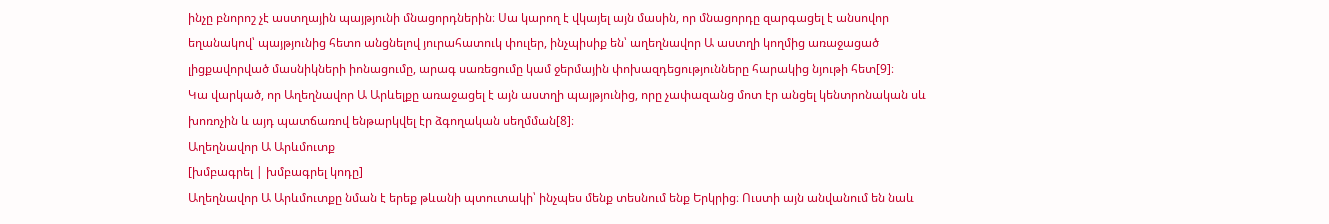ինչը բնորոշ չէ աստղային պայթյունի մնացորդներին։ Սա կարող է վկայել այն մասին, որ մնացորդը զարգացել է անսովոր եղանակով՝ պայթյունից հետո անցնելով յուրահատուկ փուլեր, ինչպիսիք են՝ աղեղնավոր Ա աստղի կողմից առաջացած լիցքավորված մասնիկների իոնացումը, արագ սառեցումը կամ ջերմային փոխազդեցությունները հարակից նյութի հետ[9]։
Կա վարկած, որ Աղեղնավոր Ա Արևելքը առաջացել է այն աստղի պայթյունից, որը չափազանց մոտ էր անցել կենտրոնական սև խոռոչին և այդ պատճառով ենթարկվել էր ձգողական սեղմման[8]։
Աղեղնավոր Ա Արևմուտք
[խմբագրել | խմբագրել կոդը]
Աղեղնավոր Ա Արևմուտքը նման է երեք թևանի պտուտակի՝ ինչպես մենք տեսնում ենք Երկրից։ Ուստի այն անվանում են նաև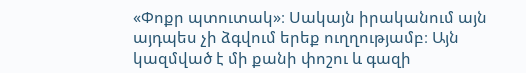«Փոքր պտուտակ»։ Սակայն իրականում այն այդպես չի ձգվում երեք ուղղությամբ։ Այն կազմված է մի քանի փոշու և գազի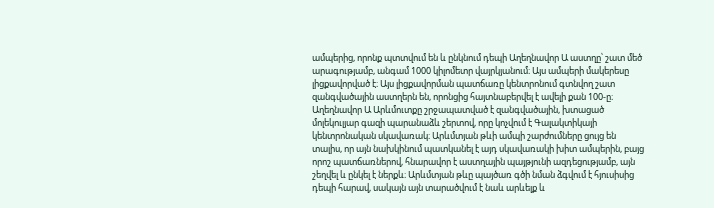ամպերից, որոնք պտտվում են և ընկնում դեպի Աղեղնավոր Ա աստղը՝ շատ մեծ արագությամբ, անգամ 1000 կիլոմետր վայրկյանում։ Այս ամպերի մակերեսը լիցքավորված է։ Այս լիցքավորման պատճառը կենտրոնում գտնվող շատ զանգվածային աստղերն են, որոնցից հայտնաբերվել է ավելի քան 100-ը։
Աղեղնավոր Ա Արևմուտքը շրջապատված է զանգվածային, խտացած մոլեկուլյար գազի պարանաձև շերտով, որը կոչվում է Գալակտիկայի կենտրոնական սկավառակ։ Արևմտյան թևի ամպի շարժումները ցույց են տալիս, որ այն նախկինում պատկանել է այդ սկավառակի խիտ ամպերին, բայց որոշ պատճառներով, հնարավոր է աստղային պայթյունի ազդեցությամբ, այն շեղվել և ընկել է ներքև։ Արևմտյան թևը պայծառ գծի նման ձգվում է հյուսիսից դեպի հարավ, սակայն այն տարածվում է նաև արևելք և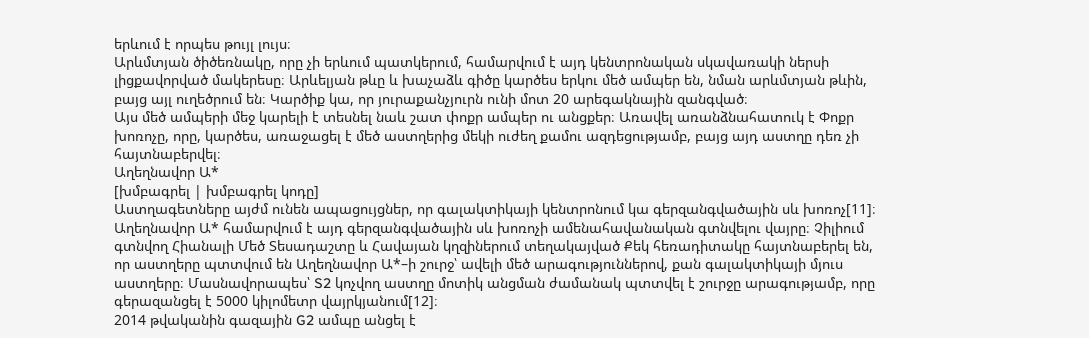երևում է որպես թույլ լույս։
Արևմտյան ծիծեռնակը, որը չի երևում պատկերում, համարվում է այդ կենտրոնական սկավառակի ներսի լիցքավորված մակերեսը։ Արևելյան թևը և խաչաձև գիծը կարծես երկու մեծ ամպեր են, նման արևմտյան թևին, բայց այլ ուղեծրում են։ Կարծիք կա, որ յուրաքանչյուրն ունի մոտ 20 արեգակնային զանգված։
Այս մեծ ամպերի մեջ կարելի է տեսնել նաև շատ փոքր ամպեր ու անցքեր։ Առավել առանձնահատուկ է Փոքր խոռոչը, որը, կարծես, առաջացել է մեծ աստղերից մեկի ուժեղ քամու ազդեցությամբ, բայց այդ աստղը դեռ չի հայտնաբերվել։
Աղեղնավոր Ա*
[խմբագրել | խմբագրել կոդը]
Աստղագետները այժմ ունեն ապացույցներ, որ գալակտիկայի կենտրոնում կա գերզանգվածային սև խոռոչ[11]։ Աղեղնավոր Ա* համարվում է այդ գերզանգվածային սև խոռոչի ամենահավանական գտնվելու վայրը։ Չիլիում գտնվող Հիանալի Մեծ Տեսադաշտը և Հավայան կղզիներում տեղակայված Քեկ հեռադիտակը հայտնաբերել են, որ աստղերը պտտվում են Աղեղնավոր Ա*–ի շուրջ՝ ավելի մեծ արագություններով, քան գալակտիկայի մյուս աստղերը։ Մասնավորապես՝ S2 կոչվող աստղը մոտիկ անցման ժամանակ պտտվել է շուրջը արագությամբ, որը գերազանցել է 5000 կիլոմետր վայրկյանում[12]։
2014 թվականին գազային G2 ամպը անցել է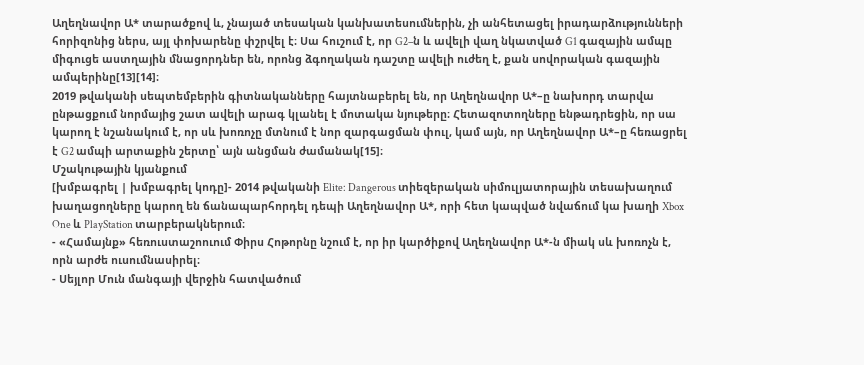Աղեղնավոր Ա* տարածքով և, չնայած տեսական կանխատեսումներին, չի անհետացել իրադարձությունների հորիզոնից ներս, այլ փոխարենը փշրվել է։ Սա հուշում է, որ G2–ն և ավելի վաղ նկատված G1 գազային ամպը միգուցե աստղային մնացորդներ են, որոնց ձգողական դաշտը ավելի ուժեղ է, քան սովորական գազային ամպերինը[13][14]։
2019 թվականի սեպտեմբերին գիտնականները հայտնաբերել են, որ Աղեղնավոր Ա*–ը նախորդ տարվա ընթացքում նորմայից շատ ավելի արագ կլանել է մոտակա նյութերը։ Հետազոտողները ենթադրեցին, որ սա կարող է նշանակում է, որ սև խոռոչը մտնում է նոր զարգացման փուլ, կամ այն, որ Աղեղնավոր Ա*–ը հեռացրել է G2 ամպի արտաքին շերտը՝ այն անցման ժամանակ[15]։
Մշակութային կյանքում
[խմբագրել | խմբագրել կոդը]- 2014 թվականի Elite: Dangerous տիեզերական սիմուլյատորային տեսախաղում խաղացողները կարող են ճանապարհորդել դեպի Աղեղնավոր Ա*, որի հետ կապված նվաճում կա խաղի Xbox One և PlayStation տարբերակներում։
- «Համայնք» հեռուստաշոուում Փիրս Հոթորնը նշում է, որ իր կարծիքով Աղեղնավոր Ա*-ն միակ սև խոռոչն է, որն արժե ուսումնասիրել։
- Սեյլոր Մուն մանգայի վերջին հատվածում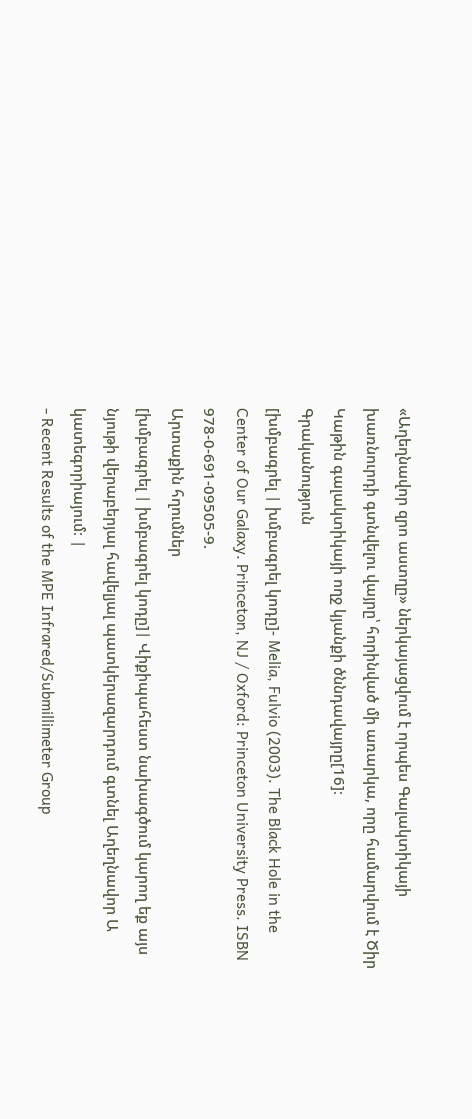«Աղեղնավոր զրո աստղը» ներկայացվում է որպես Գալակտիկայի խառնուրդի գտնվելու վայրը՝ հորինված մի առարկա, որը համարվում է Ծիր Կաթին գալակտիկայի ողջ կյանքի ծննդավայրը[16]։
Գրականություն
[խմբագրել | խմբագրել կոդը]- Melia, Fulvio (2003). The Black Hole in the Center of Our Galaxy. Princeton, NJ / Oxford: Princeton University Press. ISBN 978-0-691-09505-9.
Արտաքին հղումներ
[խմբագրել | խմբագրել կոդը]| Վիքիպահեստ նախագծում կարող եք այս նյութի վերաբերյալ հավելյալ պատկերազարդում գտնել Աղեղնավոր Ա կատեգորիայում։ |
- Recent Results of the MPE Infrared/Submillimeter Group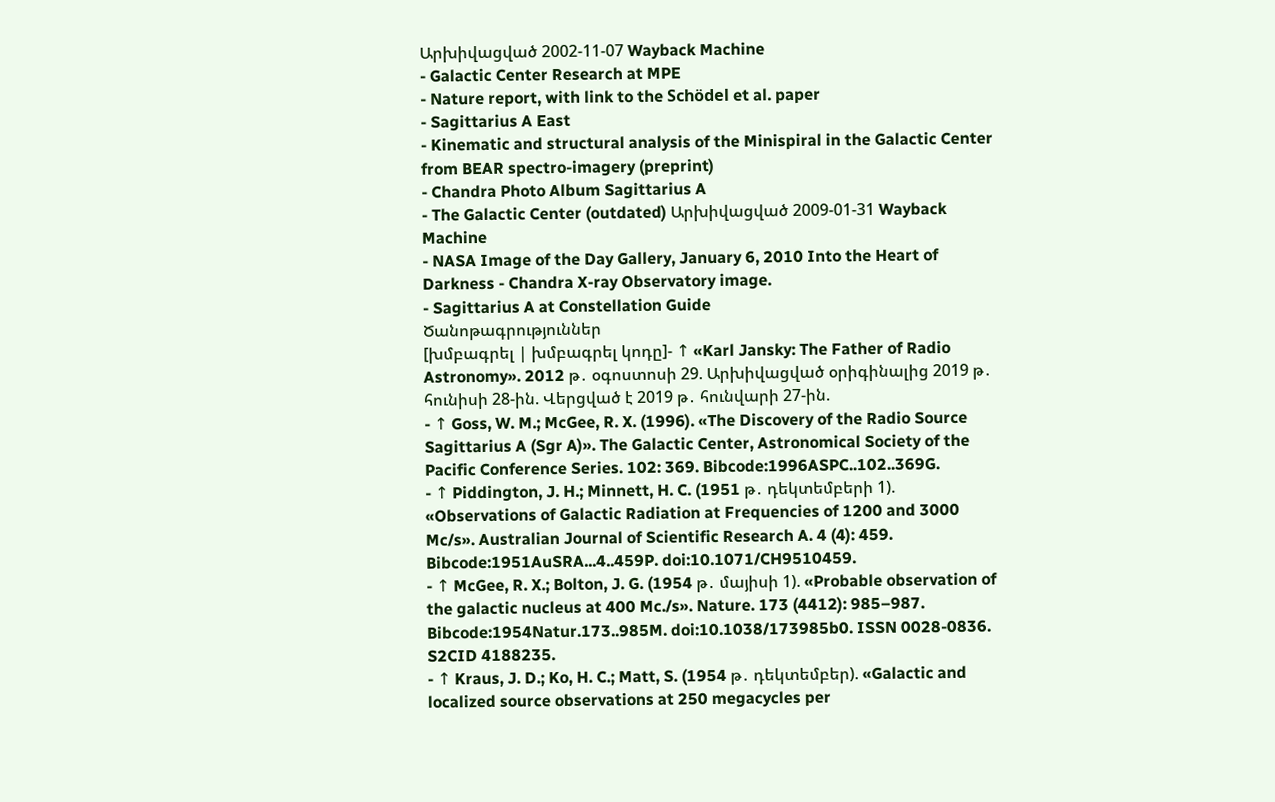Արխիվացված 2002-11-07 Wayback Machine
- Galactic Center Research at MPE
- Nature report, with link to the Schödel et al. paper
- Sagittarius A East
- Kinematic and structural analysis of the Minispiral in the Galactic Center from BEAR spectro-imagery (preprint)
- Chandra Photo Album Sagittarius A
- The Galactic Center (outdated) Արխիվացված 2009-01-31 Wayback Machine
- NASA Image of the Day Gallery, January 6, 2010 Into the Heart of Darkness - Chandra X-ray Observatory image.
- Sagittarius A at Constellation Guide
Ծանոթագրություններ
[խմբագրել | խմբագրել կոդը]- ↑ «Karl Jansky: The Father of Radio Astronomy». 2012 թ․ օգոստոսի 29. Արխիվացված օրիգինալից 2019 թ․ հունիսի 28-ին. Վերցված է 2019 թ․ հունվարի 27-ին.
- ↑ Goss, W. M.; McGee, R. X. (1996). «The Discovery of the Radio Source Sagittarius A (Sgr A)». The Galactic Center, Astronomical Society of the Pacific Conference Series. 102: 369. Bibcode:1996ASPC..102..369G.
- ↑ Piddington, J. H.; Minnett, H. C. (1951 թ․ դեկտեմբերի 1). «Observations of Galactic Radiation at Frequencies of 1200 and 3000 Mc/s». Australian Journal of Scientific Research A. 4 (4): 459. Bibcode:1951AuSRA...4..459P. doi:10.1071/CH9510459.
- ↑ McGee, R. X.; Bolton, J. G. (1954 թ․ մայիսի 1). «Probable observation of the galactic nucleus at 400 Mc./s». Nature. 173 (4412): 985–987. Bibcode:1954Natur.173..985M. doi:10.1038/173985b0. ISSN 0028-0836. S2CID 4188235.
- ↑ Kraus, J. D.; Ko, H. C.; Matt, S. (1954 թ․ դեկտեմբեր). «Galactic and localized source observations at 250 megacycles per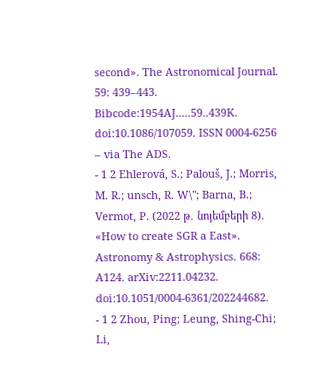second». The Astronomical Journal. 59: 439–443. Bibcode:1954AJ.....59..439K. doi:10.1086/107059. ISSN 0004-6256 – via The ADS.
- 1 2 Ehlerová, S.; Palouš, J.; Morris, M. R.; unsch, R. W\"; Barna, B.; Vermot, P. (2022 թ․ նոյեմբերի 8). «How to create SGR a East». Astronomy & Astrophysics. 668: A124. arXiv:2211.04232. doi:10.1051/0004-6361/202244682.
- 1 2 Zhou, Ping; Leung, Shing-Chi; Li,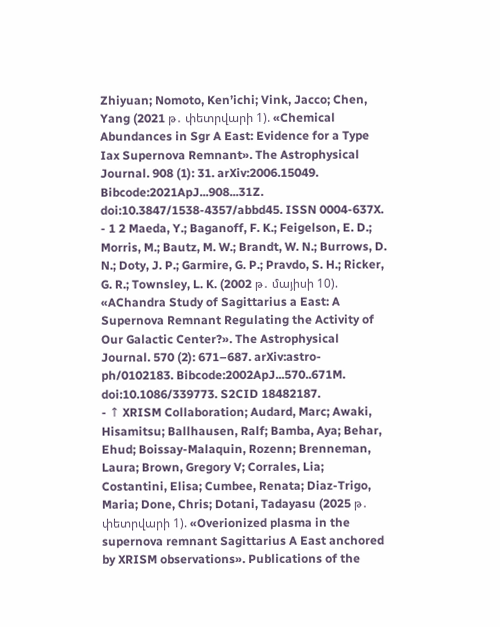Zhiyuan; Nomoto, Ken’ichi; Vink, Jacco; Chen, Yang (2021 թ․ փետրվարի 1). «Chemical Abundances in Sgr A East: Evidence for a Type Iax Supernova Remnant». The Astrophysical Journal. 908 (1): 31. arXiv:2006.15049. Bibcode:2021ApJ...908...31Z. doi:10.3847/1538-4357/abbd45. ISSN 0004-637X.
- 1 2 Maeda, Y.; Baganoff, F. K.; Feigelson, E. D.; Morris, M.; Bautz, M. W.; Brandt, W. N.; Burrows, D. N.; Doty, J. P.; Garmire, G. P.; Pravdo, S. H.; Ricker, G. R.; Townsley, L. K. (2002 թ․ մայիսի 10). «AChandra Study of Sagittarius a East: A Supernova Remnant Regulating the Activity of Our Galactic Center?». The Astrophysical Journal. 570 (2): 671–687. arXiv:astro-ph/0102183. Bibcode:2002ApJ...570..671M. doi:10.1086/339773. S2CID 18482187.
- ↑ XRISM Collaboration; Audard, Marc; Awaki, Hisamitsu; Ballhausen, Ralf; Bamba, Aya; Behar, Ehud; Boissay-Malaquin, Rozenn; Brenneman, Laura; Brown, Gregory V; Corrales, Lia; Costantini, Elisa; Cumbee, Renata; Diaz-Trigo, Maria; Done, Chris; Dotani, Tadayasu (2025 թ․ փետրվարի 1). «Overionized plasma in the supernova remnant Sagittarius A East anchored by XRISM observations». Publications of the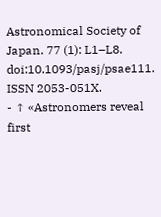Astronomical Society of Japan. 77 (1): L1–L8. doi:10.1093/pasj/psae111. ISSN 2053-051X.
- ↑ «Astronomers reveal first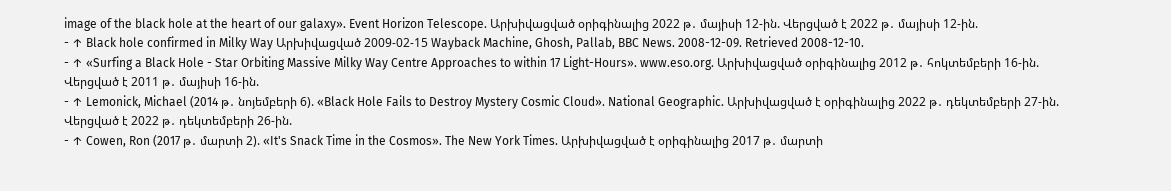image of the black hole at the heart of our galaxy». Event Horizon Telescope. Արխիվացված օրիգինալից 2022 թ․ մայիսի 12-ին. Վերցված է 2022 թ․ մայիսի 12-ին.
- ↑ Black hole confirmed in Milky Way Արխիվացված 2009-02-15 Wayback Machine, Ghosh, Pallab, BBC News. 2008-12-09. Retrieved 2008-12-10.
- ↑ «Surfing a Black Hole - Star Orbiting Massive Milky Way Centre Approaches to within 17 Light-Hours». www.eso.org. Արխիվացված օրիգինալից 2012 թ․ հոկտեմբերի 16-ին. Վերցված է 2011 թ․ մայիսի 16-ին.
- ↑ Lemonick, Michael (2014 թ․ նոյեմբերի 6). «Black Hole Fails to Destroy Mystery Cosmic Cloud». National Geographic. Արխիվացված է օրիգինալից 2022 թ․ դեկտեմբերի 27-ին. Վերցված է 2022 թ․ դեկտեմբերի 26-ին.
- ↑ Cowen, Ron (2017 թ․ մարտի 2). «It's Snack Time in the Cosmos». The New York Times. Արխիվացված է օրիգինալից 2017 թ․ մարտի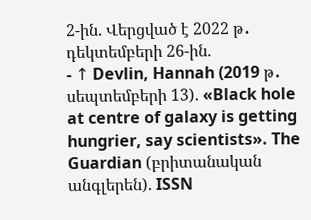2-ին. Վերցված է 2022 թ․ դեկտեմբերի 26-ին.
- ↑ Devlin, Hannah (2019 թ․ սեպտեմբերի 13). «Black hole at centre of galaxy is getting hungrier, say scientists». The Guardian (բրիտանական անգլերեն). ISSN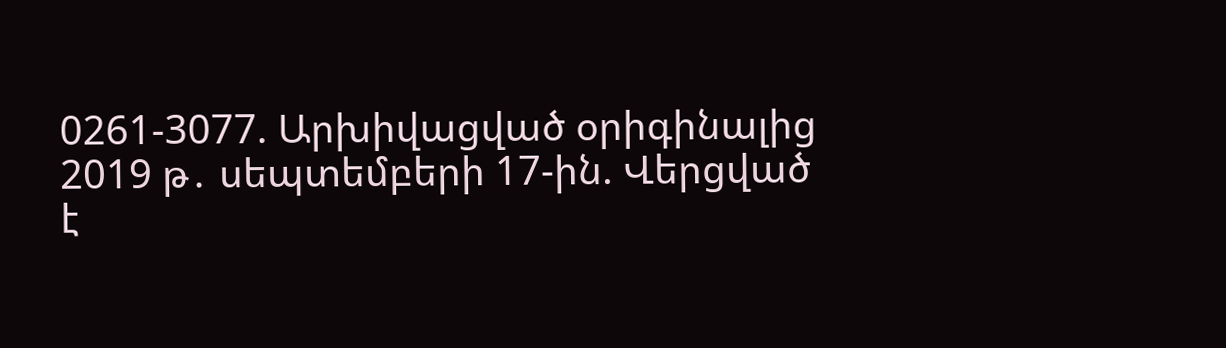0261-3077. Արխիվացված օրիգինալից 2019 թ․ սեպտեմբերի 17-ին. Վերցված է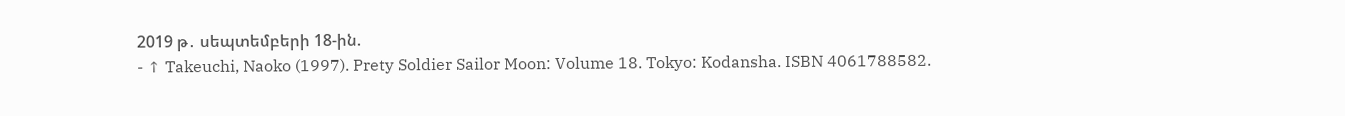2019 թ․ սեպտեմբերի 18-ին.
- ↑ Takeuchi, Naoko (1997). Prety Soldier Sailor Moon: Volume 18. Tokyo: Kodansha. ISBN 4061788582.